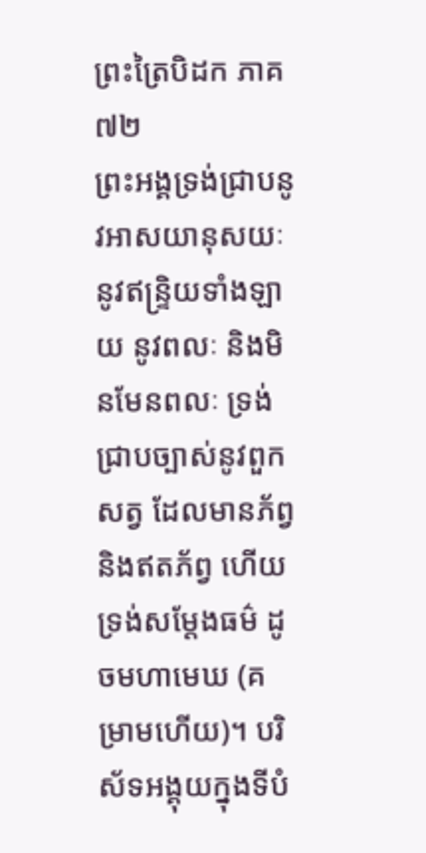ព្រះត្រៃបិដក ភាគ ៧២
ព្រះអង្គទ្រង់ជ្រាបនូវអាសយានុសយៈ នូវឥន្រ្ទិយទាំងឡាយ នូវពលៈ និងមិនមែនពលៈ ទ្រង់ជ្រាបច្បាស់នូវពួកសត្វ ដែលមានភ័ព្វ និងឥតភ័ព្វ ហើយទ្រង់សម្តែងធម៌ ដូចមហាមេឃ (គម្រាមហើយ)។ បរិស័ទអង្គុយក្នុងទីបំ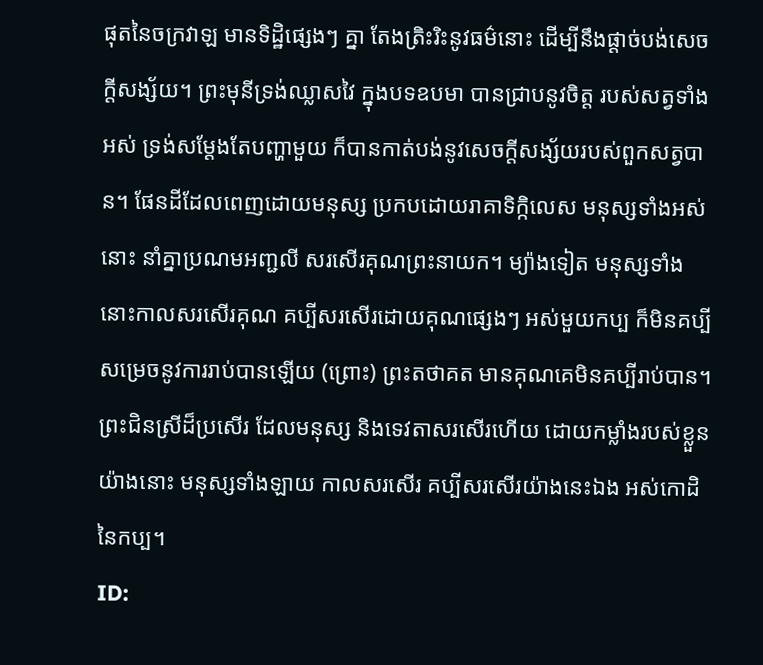ផុតនៃចក្រវាឡ មានទិដ្ឋិផ្សេងៗ គ្នា តែងត្រិះរិះនូវធម៌នោះ ដើម្បីនឹងផ្តាច់បង់សេចក្តីសង្ស័យ។ ព្រះមុនីទ្រង់ឈ្លាសវៃ ក្នុងបទឧបមា បានជ្រាបនូវចិត្ត របស់សត្វទាំងអស់ ទ្រង់សម្តែងតែបញ្ហាមួយ ក៏បានកាត់បង់នូវសេចក្តីសង្ស័យរបស់ពួកសត្វបាន។ ផែនដីដែលពេញដោយមនុស្ស ប្រកបដោយរាគាទិក្កិលេស មនុស្សទាំងអស់នោះ នាំគ្នាប្រណមអញ្ជលី សរសើរគុណព្រះនាយក។ ម្យ៉ាងទៀត មនុស្សទាំងនោះកាលសរសើរគុណ គប្បីសរសើរដោយគុណផ្សេងៗ អស់មួយកប្ប ក៏មិនគប្បីសម្រេចនូវការរាប់បានឡើយ (ព្រោះ) ព្រះតថាគត មានគុណគេមិនគប្បីរាប់បាន។ ព្រះជិនស្រីដ៏ប្រសើរ ដែលមនុស្ស និងទេវតាសរសើរហើយ ដោយកម្លាំងរបស់ខ្លួនយ៉ាងនោះ មនុស្សទាំងឡាយ កាលសរសើរ គប្បីសរសើរយ៉ាងនេះឯង អស់កោដិនៃកប្ប។
ID: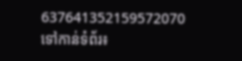637641352159572070
ទៅកាន់ទំព័រ៖